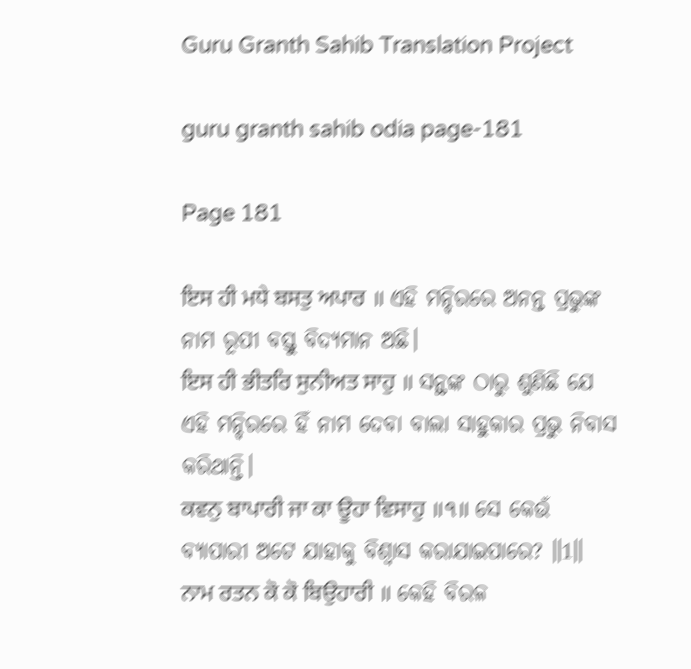Guru Granth Sahib Translation Project

guru granth sahib odia page-181

Page 181

ਇਸ ਹੀ ਮਧੇ ਬਸਤੁ ਅਪਾਰ ॥ ଏହି ମନ୍ଦିରରେ ଅନନ୍ତ ପ୍ରଭୁଙ୍କ ନାମ ରୂପୀ ବସ୍ତୁ ବିଦ୍ୟମାନ ଅଛି।
ਇਸ ਹੀ ਭੀਤਰਿ ਸੁਨੀਅਤ ਸਾਹੁ ॥ ସନ୍ଥଙ୍କ ଠାରୁ ଶୁଣିଛି ଯେ ଏହି ମନ୍ଦିରରେ ହିଁ ନାମ ଦେବା ବାଲା ସାହୁକାର ପ୍ରଭୁ ନିବାସ କରିଥାନ୍ତି।
ਕਵਨੁ ਬਾਪਾਰੀ ਜਾ ਕਾ ਊਹਾ ਵਿਸਾਹੁ ॥੧॥ ସେ କେଉଁ ବ୍ୟାପାରୀ ଅଟେ ଯାହାକୁ ବିଶ୍ଵାସ କରାଯାଇପାରେ? ॥1॥
ਨਾਮ ਰਤਨ ਕੋ ਕੋ ਬਿਉਹਾਰੀ ॥ କେହି ବିରଳ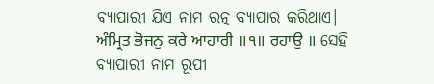ବ୍ୟାପାରୀ ଯିଏ ନାମ ରତ୍ନ ବ୍ୟାପାର କରିଥାଏ।
ਅੰਮ੍ਰਿਤ ਭੋਜਨੁ ਕਰੇ ਆਹਾਰੀ ॥੧॥ ਰਹਾਉ ॥ ସେହି ବ୍ୟାପାରୀ ନାମ ରୂପୀ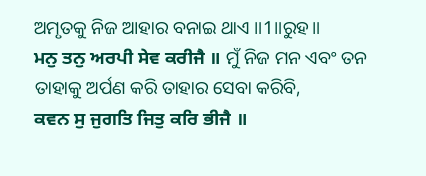ଅମୃତକୁ ନିଜ ଆହାର ବନାଇ ଥାଏ ॥1॥ରୁହ॥
ਮਨੁ ਤਨੁ ਅਰਪੀ ਸੇਵ ਕਰੀਜੈ ॥ ମୁଁ ନିଜ ମନ ଏବଂ ତନ ତାହାକୁ ଅର୍ପଣ କରି ତାହାର ସେବା କରିବି,
ਕਵਨ ਸੁ ਜੁਗਤਿ ਜਿਤੁ ਕਰਿ ਭੀਜੈ ॥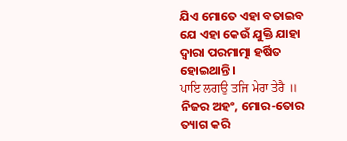ଯିଏ ମୋତେ ଏହା ବତାଇବ ଯେ ଏହା କେଉଁ ଯୁକ୍ତି ଯାହା ଦ୍ଵାରା ପରମାତ୍ମା ହର୍ଷିତ ହୋଇଥାନ୍ତି।
ਪਾਇ ਲਗਉ ਤਜਿ ਮੇਰਾ ਤੇਰੈ ॥ ନିଜର ଅହଂ, ମୋର-ତୋର ତ୍ୟାଗ କରି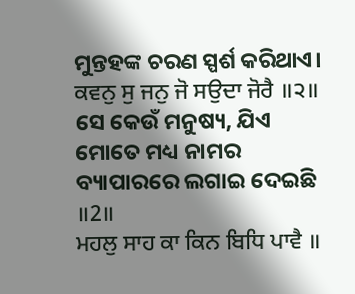ମୁନ୍ତହଙ୍କ ଚରଣ ସ୍ପର୍ଶ କରିଥାଏ।
ਕਵਨੁ ਸੁ ਜਨੁ ਜੋ ਸਉਦਾ ਜੋਰੈ ॥੨॥ ସେ କେଉଁ ମନୁଷ୍ୟ, ଯିଏ ମୋତେ ମଧ୍ୟ ନାମର ବ୍ୟାପାରରେ ଲଗାଇ ଦେଇଛି ॥2॥
ਮਹਲੁ ਸਾਹ ਕਾ ਕਿਨ ਬਿਧਿ ਪਾਵੈ ॥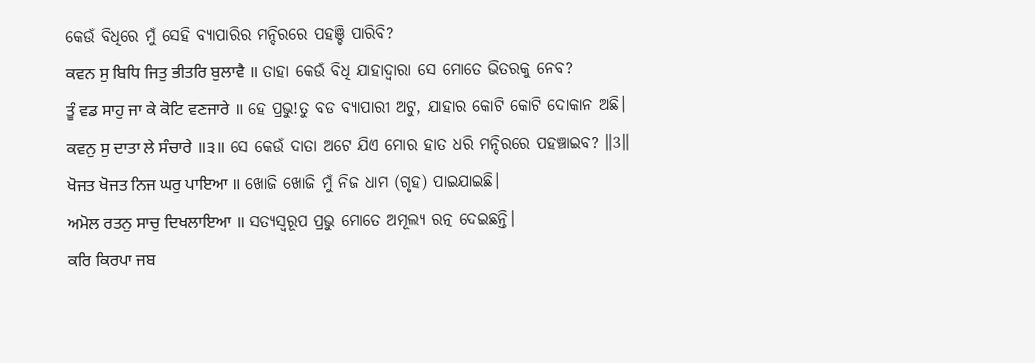କେଉଁ ବିଧିରେ ମୁଁ ସେହି ବ୍ୟାପାରିର ମନ୍ଦିରରେ ପହଞ୍ଚି ପାରିବି?
ਕਵਨ ਸੁ ਬਿਧਿ ਜਿਤੁ ਭੀਤਰਿ ਬੁਲਾਵੈ ॥ ତାହା କେଉଁ ବିଧି ଯାହାଦ୍ୱାରା ସେ ମୋତେ ଭିତରକୁ ନେବ?
ਤੂੰ ਵਡ ਸਾਹੁ ਜਾ ਕੇ ਕੋਟਿ ਵਣਜਾਰੇ ॥ ହେ ପ୍ରଭୁ!ତୁ ବଡ ବ୍ୟାପାରୀ ଅଟୁ, ଯାହାର କୋଟି କୋଟି ଦୋକାନ ଅଛି।
ਕਵਨੁ ਸੁ ਦਾਤਾ ਲੇ ਸੰਚਾਰੇ ॥੩॥ ସେ କେଉଁ ଦାତା ଅଟେ ଯିଏ ମୋର ହାତ ଧରି ମନ୍ଦିରରେ ପହଞ୍ଚାଇବ? ॥3॥
ਖੋਜਤ ਖੋਜਤ ਨਿਜ ਘਰੁ ਪਾਇਆ ॥ ଖୋଜି ଖୋଜି ମୁଁ ନିଜ ଧାମ (ଗୃହ) ପାଇଯାଇଛି।
ਅਮੋਲ ਰਤਨੁ ਸਾਚੁ ਦਿਖਲਾਇਆ ॥ ସତ୍ୟସ୍ଵରୂପ ପ୍ରଭୁ ମୋତେ ଅମୂଲ୍ୟ ରତ୍ନ ଦେଇଛନ୍ତି।
ਕਰਿ ਕਿਰਪਾ ਜਬ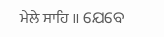ਮੇਲੇ ਸਾਹਿ ॥ ଯେବେ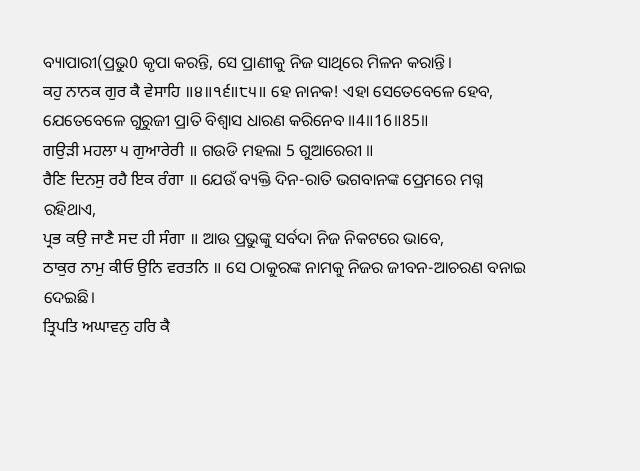ବ୍ୟାପାରୀ(ପ୍ରଭୁ0 କୃପା କରନ୍ତି, ସେ ପ୍ରାଣୀକୁ ନିଜ ସାଥିରେ ମିଳନ କରାନ୍ତି।
ਕਹੁ ਨਾਨਕ ਗੁਰ ਕੈ ਵੇਸਾਹਿ ॥੪॥੧੬॥੮੫॥ ହେ ନାନକ! ଏହା ସେତେବେଳେ ହେବ, ଯେତେବେଳେ ଗୁରୁଜୀ ପ୍ରାତି ବିଶ୍ଵାସ ଧାରଣ କରିନେବ ॥4॥16॥85॥
ਗਉੜੀ ਮਹਲਾ ੫ ਗੁਆਰੇਰੀ ॥ ଗଉଡି ମହଲା 5 ଗୁଆରେରୀ ॥
ਰੈਣਿ ਦਿਨਸੁ ਰਹੈ ਇਕ ਰੰਗਾ ॥ ଯେଉଁ ବ୍ୟକ୍ତି ଦିନ-ରାତି ଭଗବାନଙ୍କ ପ୍ରେମରେ ମଗ୍ନ ରହିଥାଏ,
ਪ੍ਰਭ ਕਉ ਜਾਣੈ ਸਦ ਹੀ ਸੰਗਾ ॥ ଆଉ ପ୍ରଭୁଙ୍କୁ ସର୍ବଦା ନିଜ ନିକଟରେ ଭାବେ,
ਠਾਕੁਰ ਨਾਮੁ ਕੀਓ ਉਨਿ ਵਰਤਨਿ ॥ ସେ ଠାକୁରଙ୍କ ନାମକୁ ନିଜର ଜୀବନ-ଆଚରଣ ବନାଇ ଦେଇଛି।
ਤ੍ਰਿਪਤਿ ਅਘਾਵਨੁ ਹਰਿ ਕੈ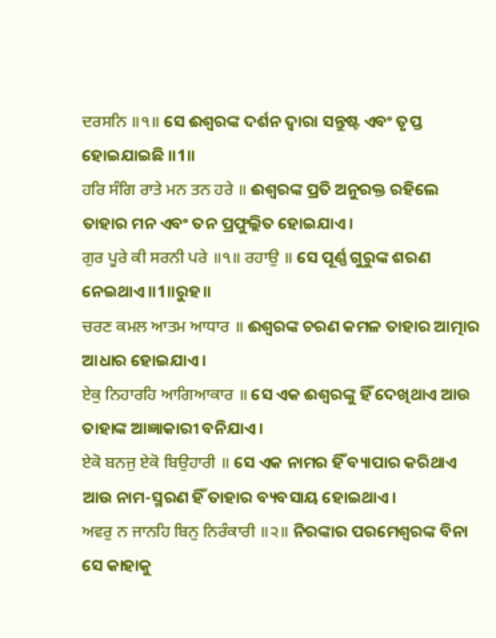ਦਰਸਨਿ ॥੧॥ ସେ ଈଶ୍ବରଙ୍କ ଦର୍ଶନ ଦ୍ଵାରା ସନ୍ତୁଷ୍ଟ ଏବଂ ତୃପ୍ତ ହୋଇଯାଇଛି ॥1॥
ਹਰਿ ਸੰਗਿ ਰਾਤੇ ਮਨ ਤਨ ਹਰੇ ॥ ଈଶ୍ବରଙ୍କ ପ୍ରତି ଅନୁରକ୍ତ ରହିଲେ ତାହାର ମନ ଏବଂ ତନ ପ୍ରଫୁଲ୍ଲିତ ହୋଇଯାଏ।
ਗੁਰ ਪੂਰੇ ਕੀ ਸਰਨੀ ਪਰੇ ॥੧॥ ਰਹਾਉ ॥ ସେ ପୂର୍ଣ୍ଣ ଗୁରୁଙ୍କ ଶରଣ ନେଇଥାଏ ॥1॥ରୁହ॥
ਚਰਣ ਕਮਲ ਆਤਮ ਆਧਾਰ ॥ ଈଶ୍ବରଙ୍କ ଚରଣ କମଳ ତାହାର ଆତ୍ମାର ଆଧାର ହୋଇଯାଏ।
ਏਕੁ ਨਿਹਾਰਹਿ ਆਗਿਆਕਾਰ ॥ ସେ ଏକ ଈଶ୍ଵରଙ୍କୁ ହିଁ ଦେଖିଥାଏ ଆଉ ତାହାଙ୍କ ଆଜ୍ଞାକାରୀ ବନିଯାଏ।
ਏਕੋ ਬਨਜੁ ਏਕੋ ਬਿਉਹਾਰੀ ॥ ସେ ଏକ ନାମର ହିଁ ବ୍ୟାପାର କରିଥାଏ ଆଉ ନାମ-ସ୍ମରଣ ହିଁ ତାହାର ବ୍ୟବସାୟ ହୋଇଥାଏ।
ਅਵਰੁ ਨ ਜਾਨਹਿ ਬਿਨੁ ਨਿਰੰਕਾਰੀ ॥੨॥ ନିରଙ୍କାର ପରମେଶ୍ଵରଙ୍କ ବିନା ସେ କାହାକୁ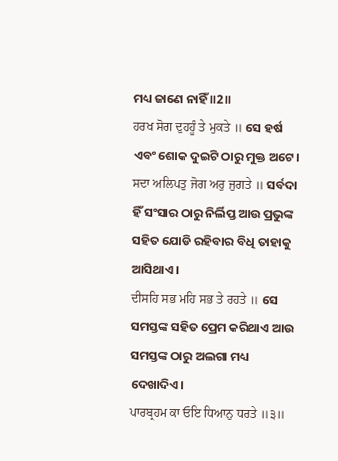ମଧ୍ୟ ଜାଣେ ନାହିଁ ॥2॥
ਹਰਖ ਸੋਗ ਦੁਹਹੂੰ ਤੇ ਮੁਕਤੇ ॥ ସେ ହର୍ଷ ଏବଂ ଶୋକ ଦୁଇଟି ଠାରୁ ମୁକ୍ତ ଅଟେ।
ਸਦਾ ਅਲਿਪਤੁ ਜੋਗ ਅਰੁ ਜੁਗਤੇ ॥ ସର୍ବଦା ହିଁ ସଂସାର ଠାରୁ ନିର୍ଲିପ୍ତ ଆଉ ପ୍ରଭୁଙ୍କ ସହିତ ଯୋଡି ରହିବାର ବିଧି ତାହାକୁ ଆସିଥାଏ।
ਦੀਸਹਿ ਸਭ ਮਹਿ ਸਭ ਤੇ ਰਹਤੇ ॥ ସେ ସମସ୍ତଙ୍କ ସହିତ ପ୍ରେମ କରିଥାଏ ଆଉ ସମସ୍ତଙ୍କ ଠାରୁ ଅଲଗା ମଧ୍ୟ ଦେଖାଦିଏ।
ਪਾਰਬ੍ਰਹਮ ਕਾ ਓਇ ਧਿਆਨੁ ਧਰਤੇ ॥੩॥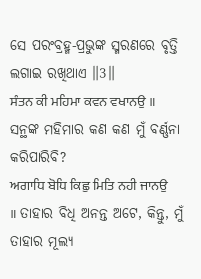ସେ ପରଂବ୍ରହ୍ମ-ପ୍ରଭୁଙ୍କ ସ୍ମରଣରେ ବୃତ୍ତି ଲଗାଇ ରଖିଥାଏ ॥3॥
ਸੰਤਨ ਕੀ ਮਹਿਮਾ ਕਵਨ ਵਖਾਨਉ ॥ ସନ୍ଥଙ୍କ ମହିମାର କଣ କଣ ମୁଁ ବର୍ଣ୍ଣନା କରିପାରିବି?
ਅਗਾਧਿ ਬੋਧਿ ਕਿਛੁ ਮਿਤਿ ਨਹੀ ਜਾਨਉ ॥ ତାହାର ବିଧି ଅନନ୍ତ ଅଟେ, କିନ୍ତୁ, ମୁଁ ତାହାର ମୂଲ୍ୟ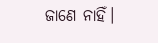ଜାଣେ ନାହିଁ।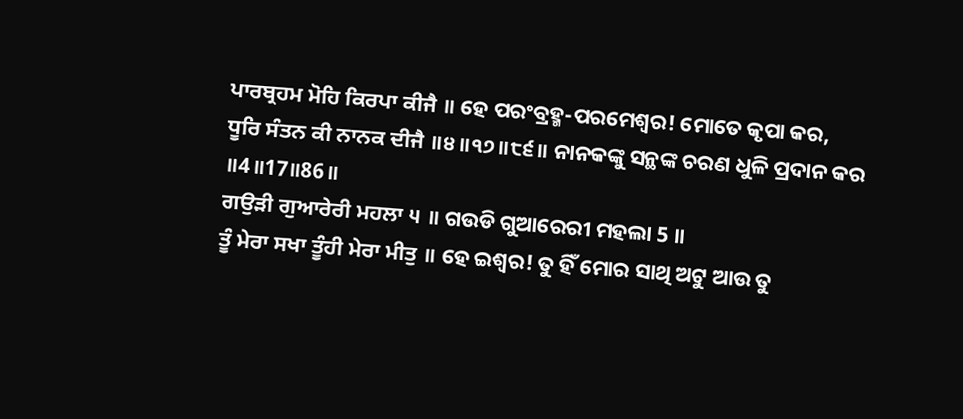ਪਾਰਬ੍ਰਹਮ ਮੋਹਿ ਕਿਰਪਾ ਕੀਜੈ ॥ ହେ ପରଂବ୍ରହ୍ମ-ପରମେଶ୍ଵର! ମୋତେ କୃପା କର,
ਧੂਰਿ ਸੰਤਨ ਕੀ ਨਾਨਕ ਦੀਜੈ ॥੪॥੧੭॥੮੬॥ ନାନକଙ୍କୁ ସନ୍ଥଙ୍କ ଚରଣ ଧୁଳି ପ୍ରଦାନ କର ॥4॥17॥86॥
ਗਉੜੀ ਗੁਆਰੇਰੀ ਮਹਲਾ ੫ ॥ ଗଉଡି ଗୁଆରେରୀ ମହଲା 5 ॥
ਤੂੰ ਮੇਰਾ ਸਖਾ ਤੂੰਹੀ ਮੇਰਾ ਮੀਤੁ ॥ ହେ ଇଶ୍ଵର! ତୁ ହିଁ ମୋର ସାଥି ଅଟୁ ଆଉ ତୁ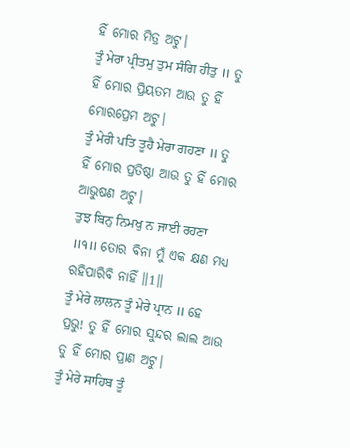ହିଁ ମୋର ମିତ୍ର ଅଟୁ।
ਤੂੰ ਮੇਰਾ ਪ੍ਰੀਤਮੁ ਤੁਮ ਸੰਗਿ ਹੀਤੁ ॥ ତୁ ହିଁ ମୋର ପ୍ରିୟତମ ଆଉ ତୁ ହିଁ ମୋରପ୍ରେମ ଅଟୁ।
ਤੂੰ ਮੇਰੀ ਪਤਿ ਤੂਹੈ ਮੇਰਾ ਗਹਣਾ ॥ ତୁ ହିଁ ମୋର ପ୍ରତିଷ୍ଠା ଆଉ ତୁ ହିଁ ମୋର ଆଭୁଷଣ ଅଟୁ।
ਤੁਝ ਬਿਨੁ ਨਿਮਖੁ ਨ ਜਾਈ ਰਹਣਾ ॥੧॥ ତୋର ବିନା ମୁଁ ଏକ କ୍ଷଣ ମଧ୍ୟ ରହିପାରିବି ନାହିଁ ॥1॥
ਤੂੰ ਮੇਰੇ ਲਾਲਨ ਤੂੰ ਮੇਰੇ ਪ੍ਰਾਨ ॥ ହେ ପ୍ରଭୁ! ତୁ ହିଁ ମୋର ସୁନ୍ଦର ଲାଲ ଆଉ ତୁ ହିଁ ମୋର ପ୍ରାଣ ଅଟୁ।
ਤੂੰ ਮੇਰੇ ਸਾਹਿਬ ਤੂੰ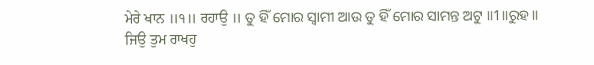ਮੇਰੇ ਖਾਨ ॥੧॥ ਰਹਾਉ ॥ ତୁ ହିଁ ମୋର ସ୍ଵାମୀ ଆଉ ତୁ ହିଁ ମୋର ସାମନ୍ତ ଅଟୁ ॥1॥ରୁହ॥
ਜਿਉ ਤੁਮ ਰਾਖਹੁ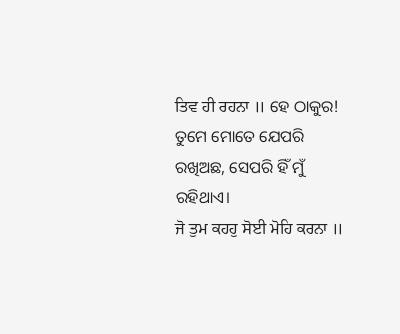ਤਿਵ ਹੀ ਰਹਨਾ ॥ ହେ ଠାକୁର! ତୁମେ ମୋତେ ଯେପରି ରଖିଅଛ, ସେପରି ହିଁ ମୁଁ ରହିଥାଏ।
ਜੋ ਤੁਮ ਕਹਹੁ ਸੋਈ ਮੋਹਿ ਕਰਨਾ ॥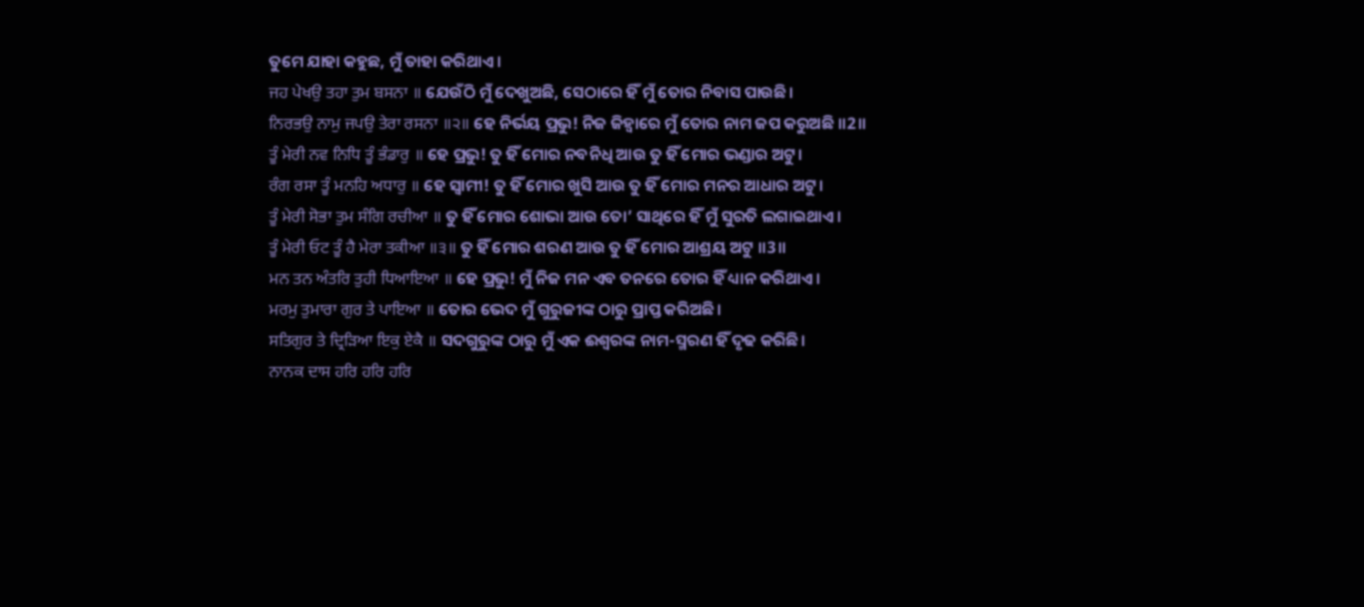ତୁମେ ଯାହା କହୁଛ, ମୁଁ ତାହା କରିଥାଏ।
ਜਹ ਪੇਖਉ ਤਹਾ ਤੁਮ ਬਸਨਾ ॥ ଯେଉଁଠି ମୁଁ ଦେଖୁଅଛି, ସେଠାରେ ହିଁ ମୁଁ ତୋର ନିବାସ ପାଉଛି।
ਨਿਰਭਉ ਨਾਮੁ ਜਪਉ ਤੇਰਾ ਰਸਨਾ ॥੨॥ ହେ ନିର୍ଭୟ ପ୍ରଭୁ! ନିଜ ଜିହ୍ଵାରେ ମୁଁ ତୋର ନାମ ଜପ କରୁଅଛି ॥2॥
ਤੂੰ ਮੇਰੀ ਨਵ ਨਿਧਿ ਤੂੰ ਭੰਡਾਰੁ ॥ ହେ ପ୍ରଭୁ! ତୁ ହିଁ ମୋର ନବନିଧି ଆଉ ତୁ ହିଁ ମୋର ଭଣ୍ଡାର ଅଟୁ।
ਰੰਗ ਰਸਾ ਤੂੰ ਮਨਹਿ ਅਧਾਰੁ ॥ ହେ ସ୍ଵାମୀ! ତୁ ହିଁ ମୋର ଖୁସି ଆଉ ତୁ ହିଁ ମୋର ମନର ଆଧାର ଅଟୁ।
ਤੂੰ ਮੇਰੀ ਸੋਭਾ ਤੁਮ ਸੰਗਿ ਰਚੀਆ ॥ ତୁ ହିଁ ମୋର ଶୋଭା ଆଉ ତୋ’ ସାଥିରେ ହିଁ ମୁଁ ସୁରତି ଲଗାଇଥାଏ।
ਤੂੰ ਮੇਰੀ ਓਟ ਤੂੰ ਹੈ ਮੇਰਾ ਤਕੀਆ ॥੩॥ ତୁ ହିଁ ମୋର ଶରଣ ଆଉ ତୁ ହିଁ ମୋର ଆଶ୍ରୟ ଅଟୁ ॥3॥
ਮਨ ਤਨ ਅੰਤਰਿ ਤੁਹੀ ਧਿਆਇਆ ॥ ହେ ପ୍ରଭୁ! ମୁଁ ନିଜ ମନ ଏବ ତନରେ ତୋର ହିଁ ଧ୍ୟାନ କରିଥାଏ।
ਮਰਮੁ ਤੁਮਾਰਾ ਗੁਰ ਤੇ ਪਾਇਆ ॥ ତୋର ଭେଦ ମୁଁ ଗୁରୁଜୀଙ୍କ ଠାରୁ ପ୍ରାପ୍ତ କରିଅଛି।
ਸਤਿਗੁਰ ਤੇ ਦ੍ਰਿੜਿਆ ਇਕੁ ਏਕੈ ॥ ସଦଗୁରୁଙ୍କ ଠାରୁ ମୁଁ ଏକ ଈଶ୍ବରଙ୍କ ନାମ-ସ୍ମରଣ ହିଁ ଦୃଢ କରିଛି।
ਨਾਨਕ ਦਾਸ ਹਰਿ ਹਰਿ ਹਰਿ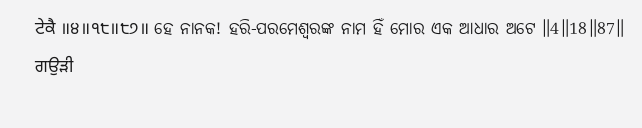ਟੇਕੈ ॥੪॥੧੮॥੮੭॥ ହେ ନାନକ! ହରି-ପରମେଶ୍ଵରଙ୍କ ନାମ ହିଁ ମୋର ଏକ ଆଧାର ଅଟେ ॥4॥18॥87॥
ਗਉੜੀ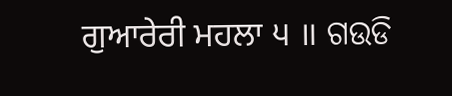ਗੁਆਰੇਰੀ ਮਹਲਾ ੫ ॥ ଗଉଡି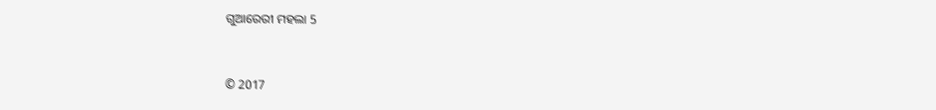ଗୁଆରେରୀ ମହଲା 5


© 2017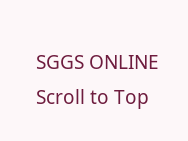SGGS ONLINE
Scroll to Top